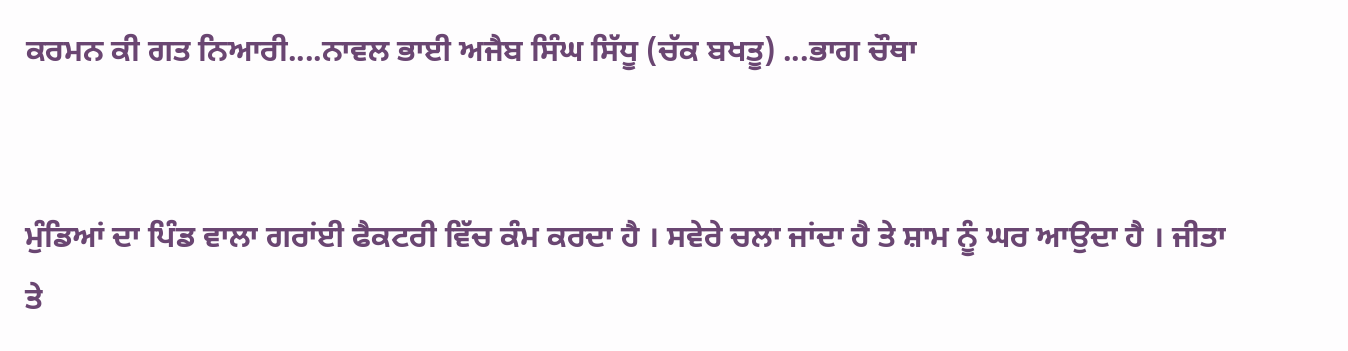ਕਰਮਨ ਕੀ ਗਤ ਨਿਆਰੀ....ਨਾਵਲ ਭਾਈ ਅਜੈਬ ਸਿੰਘ ਸਿੱਧੂ (ਚੱਕ ਬਖਤੂ) ...ਭਾਗ ਚੌਥਾ


ਮੁੰਡਿਆਂ ਦਾ ਪਿੰਡ ਵਾਲਾ ਗਰਾਂਈ ਫੈਕਟਰੀ ਵਿੱਚ ਕੰਮ ਕਰਦਾ ਹੈ । ਸਵੇਰੇ ਚਲਾ ਜਾਂਦਾ ਹੈ ਤੇ ਸ਼ਾਮ ਨੂੰ ਘਰ ਆਉਦਾ ਹੈ । ਜੀਤਾ ਤੇ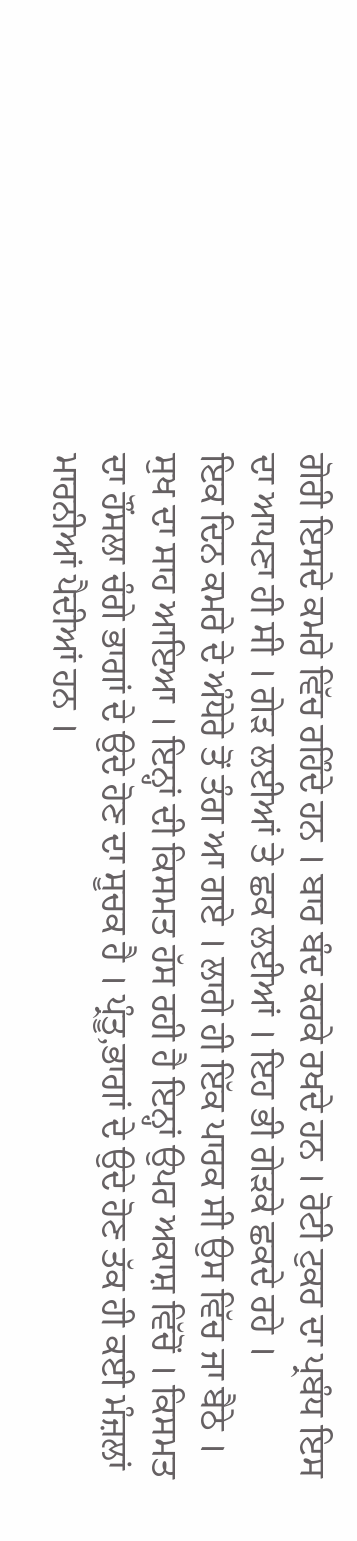ਗੋਰੀ ਇਸਦੇ ਕਮਰੇ ਵਿੱਚ ਰਹਿੰਦੇ ਹਨ । ਬਾਰ ਬੰਦ ਕਰਕੇ ਰਖਦੇ ਹਨ । ਰੋਟੀ ਟੁਕਰ ਦਾ ਪ੍ਰਬੰਧ ਇਸ ਦਾ ਆਪਣਾ ਹੀ ਸੀ । ਗੇੜ ਲਈਆਂ ਤੇ ਛਕ ਲਈਆਂ । ਇਹ ਭੀ ਗੇੜਕੇ ਛਕਦੇ ਰਹੇ ।
ਇਕ ਦਿਨ ਕਮਰੇ ਦੇ ਅੰਧੇਰੇ ਤੋਂ ਤੰਗ ਆ ਗਏ । ਲਾਗੇ ਹੀ ਇੱਕ ਪਾਰਕ ਸੀ ਉਸ ਵਿੱਚ ਜਾ ਬੈਠੇ । ਸੁਖ ਦਾ ਸਾਹ ਆਇਆ । ਇਨ੍ਹਾਂ ਦੀ ਕਿਸਮਤ ਹੱਸ ਰਹੀ ਹੈ ਇਨ੍ਹਾਂ ਉਪਰ ਅਕਾਸ਼ ਵਿੱਚੋਂ । ਕਿਸਮਤ ਦਾ ਹੌਂਸਲਾ ਚੰਗੇ ਭਾਗਾਂ ਦੇ ਉਦੇ ਹੋਣ ਦਾ ਸੂਚਕ ਹੈ । ਪ੍ਰੰਤੂ,ਭਾਗਾਂ ਦੇ ਉਦੇ ਹੋਣ ਤੱਕ ਹੀ ਕਈ ਮੰਜ਼ਲਾਂ ਮਾਰਨੀਆਂ ਪੈਦੀਆਂ ਹਨ ।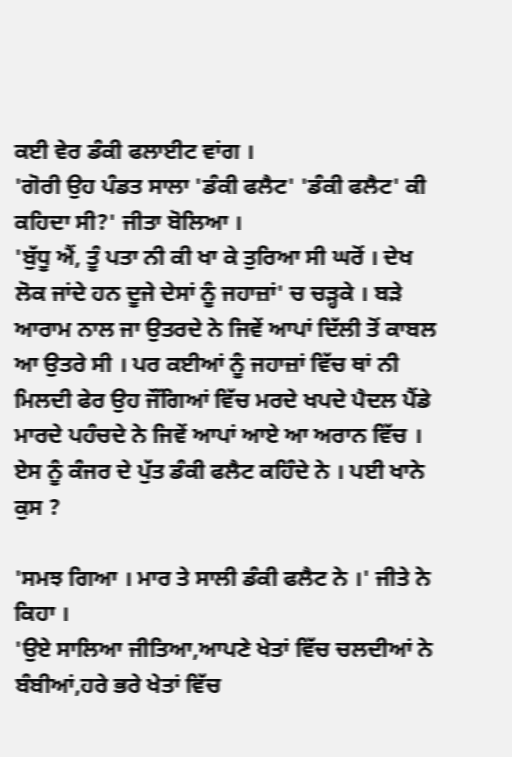ਕਈ ਵੇਰ ਡੰਕੀ ਫਲਾਈਟ ਵਾਂਗ ।
'ਗੋਰੀ ਉਹ ਪੰਡਤ ਸਾਲਾ 'ਡੰਕੀ ਫਲੈਟ' 'ਡੰਕੀ ਫਲੈਟ' ਕੀ ਕਹਿਦਾ ਸੀ?' ਜੀਤਾ ਬੋਲਿਆ ।
'ਬੁੱਧੂ ਐਂ, ਤੂੰ ਪਤਾ ਨੀ ਕੀ ਖਾ ਕੇ ਤੁਰਿਆ ਸੀ ਘਰੋਂ । ਦੇਖ ਲੋਕ ਜਾਂਦੇ ਹਨ ਦੂਜੇ ਦੇਸਾਂ ਨੂੰ ਜਹਾਜ਼ਾਂ' ਚ ਚੜ੍ਹਕੇ । ਬੜੇ ਆਰਾਮ ਨਾਲ ਜਾ ਉਤਰਦੇ ਨੇ ਜਿਵੇਂ ਆਪਾਂ ਦਿੱਲੀ ਤੋਂ ਕਾਬਲ ਆ ਉਤਰੇ ਸੀ । ਪਰ ਕਈਆਂ ਨੂੰ ਜਹਾਜ਼ਾਂ ਵਿੱਚ ਥਾਂ ਨੀ ਮਿਲਦੀ ਫੇਰ ਉਹ ਜੌਂਗਿਆਂ ਵਿੱਚ ਮਰਦੇ ਖਪਦੇ ਪੈਦਲ ਪੈਂਡੇ ਮਾਰਦੇ ਪਹੰਚਦੇ ਨੇ ਜਿਵੇਂ ਆਪਾਂ ਆਏ ਆ ਅਰਾਨ ਵਿੱਚ । ਏਸ ਨੂੰ ਕੰਜਰ ਦੇ ਪੁੱਤ ਡੰਕੀ ਫਲੈਟ ਕਹਿੰਦੇ ਨੇ । ਪਈ ਖਾਨੇ ਕੁਸ ?

'ਸਮਝ ਗਿਆ । ਮਾਰ ਤੇ ਸਾਲੀ ਡੰਕੀ ਫਲੈਟ ਨੇ ।' ਜੀਤੇ ਨੇ ਕਿਹਾ ।
'ਉਏ ਸਾਲਿਆ ਜੀਤਿਆ,ਆਪਣੇ ਖੇਤਾਂ ਵਿੱਚ ਚਲਦੀਆਂ ਨੇ ਬੰਬੀਆਂ,ਹਰੇ ਭਰੇ ਖੇਤਾਂ ਵਿੱਚ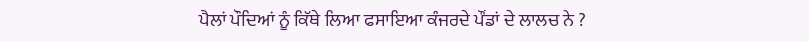ਪੈਲਾਂ ਪੌਦਿਆਂ ਨੂੰ ਕਿੱਥੇ ਲਿਆ ਫਸਾਇਆ ਕੰਜਰਦੇ ਪੌਂਡਾਂ ਦੇ ਲਾਲਚ ਨੇ ?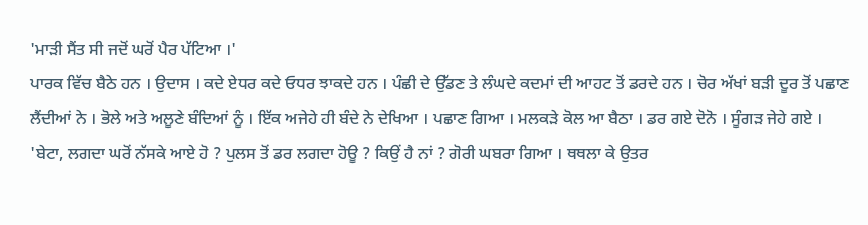'ਮਾੜੀ ਸੈਂਤ ਸੀ ਜਦੋਂ ਘਰੋਂ ਪੈਰ ਪੱਟਿਆ ।'
ਪਾਰਕ ਵਿੱਚ ਬੈਠੇ ਹਨ । ਉਦਾਸ । ਕਦੇ ਏਧਰ ਕਦੇ ਓਧਰ ਝਾਕਦੇ ਹਨ । ਪੰਛੀ ਦੇ ਉੱਡਣ ਤੇ ਲੰਘਦੇ ਕਦਮਾਂ ਦੀ ਆਹਟ ਤੋਂ ਡਰਦੇ ਹਨ । ਚੋਰ ਅੱਖਾਂ ਬੜੀ ਦੂਰ ਤੋਂ ਪਛਾਣ ਲੈਂਦੀਆਂ ਨੇ । ਭੋਲੇ ਅਤੇ ਅਲੂਣੇ ਬੰਦਿਆਂ ਨੂੰ । ਇੱਕ ਅਜੇਹੇ ਹੀ ਬੰਦੇ ਨੇ ਦੇਖਿਆ । ਪਛਾਣ ਗਿਆ । ਮਲਕੜੇ ਕੋਲ ਆ ਬੈਠਾ । ਡਰ ਗਏ ਦੋਨੋ । ਸੂੰਗੜ ਜੇਹੇ ਗਏ ।
'ਬੇਟਾ, ਲਗਦਾ ਘਰੋਂ ਨੱਸਕੇ ਆਏ ਹੋ ? ਪੁਲਸ ਤੋਂ ਡਰ ਲਗਦਾ ਹੋਊ ? ਕਿਉਂ ਹੈ ਨਾਂ ? ਗੋਰੀ ਘਬਰਾ ਗਿਆ । ਥਥਲਾ ਕੇ ਉਤਰ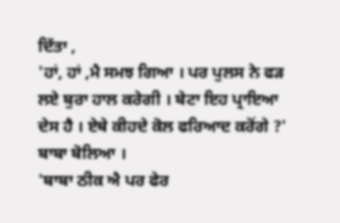ਦਿੱਤਾ ,
'ਹਾਂ, ਹਾਂ ,ਮੈ ਸਮਝ ਗਿਆ । ਪਰ ਪੁਲਸ ਨੇ ਫੜ ਲਏ ਬੁਰਾ ਹਾਲ ਕਰੇਗੀ । ਬੇਟਾ ਇਹ ਪ੍ਰਾਇਆ ਦੇਸ ਹੈ । ਏਥੇ ਕੀਹਦੇ ਕੋਲ ਫਰਿਆਦ ਕਰੋਂਗੇ ?' ਬਾਬਾ ਬੋਲਿਆ ।
'ਬਾਬਾ ਠੀਕ ਐ ਪਰ ਫੇਰ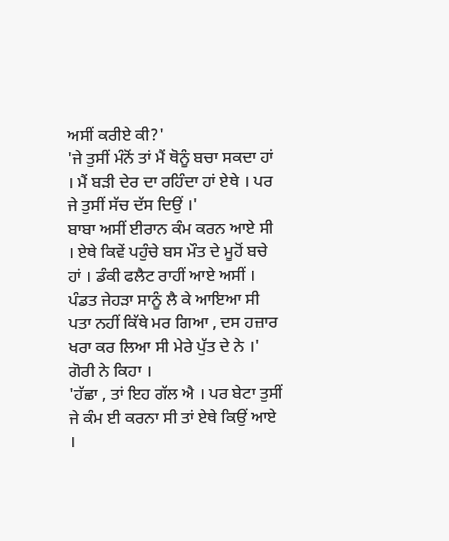ਅਸੀਂ ਕਰੀਏ ਕੀ?'
'ਜੇ ਤੁਸੀਂ ਮੰਨੋਂ ਤਾਂ ਮੈਂ ਥੋਨੂੰ ਬਚਾ ਸਕਦਾ ਹਾਂ । ਮੈਂ ਬੜੀ ਦੇਰ ਦਾ ਰਹਿੰਦਾ ਹਾਂ ਏਥੇ । ਪਰ ਜੇ ਤੁਸੀਂ ਸੱਚ ਦੱਸ ਦਿਉਂ ।'
ਬਾਬਾ ਅਸੀਂ ਈਰਾਨ ਕੰਮ ਕਰਨ ਆਏ ਸੀ । ਏਥੇ ਕਿਵੇਂ ਪਹੁੰਚੇ ਬਸ ਮੌਤ ਦੇ ਮੂਹੋਂ ਬਚੇ ਹਾਂ । ਡੰਕੀ ਫਲੈਟ ਰਾਹੀਂ ਆਏ ਅਸੀਂ । ਪੰਡਤ ਜੇਹੜਾ ਸਾਨੂੰ ਲੈ ਕੇ ਆਇਆ ਸੀ ਪਤਾ ਨਹੀਂ ਕਿੱਥੇ ਮਰ ਗਿਆ , ਦਸ ਹਜ਼ਾਰ ਖਰਾ ਕਰ ਲਿਆ ਸੀ ਮੇਰੇ ਪੁੱਤ ਦੇ ਨੇ ।' ਗੋਰੀ ਨੇ ਕਿਹਾ ।
'ਹੱਛਾ , ਤਾਂ ਇਹ ਗੱਲ ਐ । ਪਰ ਬੇਟਾ ਤੁਸੀਂ ਜੇ ਕੰਮ ਈ ਕਰਨਾ ਸੀ ਤਾਂ ਏਥੇ ਕਿਉਂ ਆਏ ।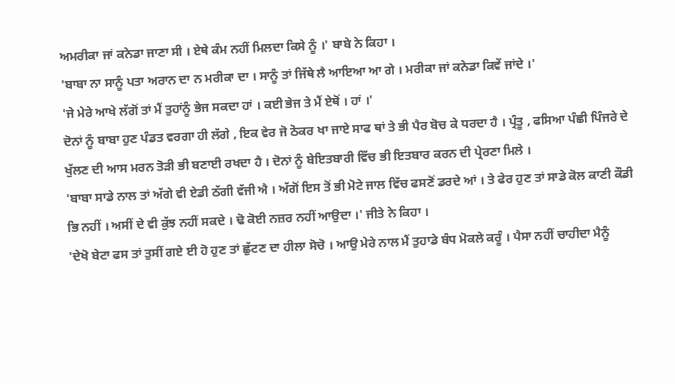ਅਮਰੀਕਾ ਜਾਂ ਕਨੇਡਾ ਜਾਣਾ ਸੀ । ਏਥੇ ਕੰਮ ਨਹੀਂ ਮਿਲਦਾ ਕਿਸੇ ਨੂੰ ।' ਬਾਬੇ ਨੇ ਕਿਹਾ ।
'ਬਾਬਾ ਨਾ ਸਾਨੂੰ ਪਤਾ ਅਰਾਨ ਦਾ ਨ ਮਰੀਕਾ ਦਾ । ਸਾਨੂੰ ਤਾਂ ਜਿੱਥੇ ਲੈ ਆਇਆ ਆ ਗੇ । ਮਰੀਕਾ ਜਾਂ ਕਨੇਡਾ ਕਿਵੇਂ ਜਾਂਦੇ ।'
'ਜੇ ਮੇਰੇ ਆਖੇ ਲੱਗੋਂ ਤਾਂ ਮੈਂ ਤੁਹਾਂਨੂੰ ਭੇਜ ਸਕਦਾ ਹਾਂ । ਕਈ ਭੇਜ ਤੇ ਮੈਂ ਏਥੋਂ । ਹਾਂ ।'
ਦੋਨਾਂ ਨੂੰ ਬਾਬਾ ਹੁਣ ਪੰਡਤ ਵਰਗਾ ਹੀ ਲੱਗੇ , ਇਕ ਵੇਰ ਜੋ ਠੋਕਰ ਖਾ ਜਾਏ ਸਾਫ ਥਾਂ ਤੇ ਭੀ ਪੈਰ ਬੋਚ ਕੇ ਧਰਦਾ ਹੈ । ਪ੍ਰੰਤੂ , ਫਸਿਆ ਪੰਛੀ ਪਿੰਜਰੇ ਦੇ ਖੁੱਲਣ ਦੀ ਆਸ ਮਰਨ ਤੋੜੀ ਭੀ ਬਣਾਈ ਰਖਦਾ ਹੈ । ਦੋਨਾਂ ਨੂੰ ਬੇਇਤਬਾਰੀ ਵਿੱਚ ਭੀ ਇਤਬਾਰ ਕਰਨ ਦੀ ਪ੍ਰੇਰਣਾ ਮਿਲੇ ।
'ਬਾਬਾ ਸਾਡੇ ਨਾਲ ਤਾਂ ਅੱਗੇ ਵੀ ਏਡੀ ਠੱਗੀ ਵੱਜੀ ਐ । ਅੱਗੋਂ ਇਸ ਤੋਂ ਭੀ ਮੋਟੇ ਜਾਲ ਵਿੱਚ ਫਸਣੋਂ ਡਰਦੇ ਆਂ । ਤੇ ਫੇਰ ਹੁਣ ਤਾਂ ਸਾਡੇ ਕੋਲ ਕਾਣੀ ਕੌਡੀ ਭਿ ਨਹੀਂ । ਅਸੀਂ ਦੇ ਵੀ ਕੁੱਝ ਨਹੀਂ ਸਕਦੇ । ਢੋ ਕੋਈ ਨਜ਼ਰ ਨਹੀਂ ਆਉਦਾ ।' ਜੀਤੇ ਨੇ ਕਿਹਾ ।
'ਦੇਖੋ ਬੇਟਾ ਫਸ ਤਾਂ ਤੁਸੀਂ ਗਏ ਈ ਹੋ ਹੁਣ ਤਾਂ ਛੁੱਟਣ ਦਾ ਹੀਲਾ ਸੋਚੋ । ਆਉ ਮੇਰੇ ਨਾਲ ਮੈਂ ਤੁਹਾਡੇ ਬੰਧ ਮੋਕਲੇ ਕਰੂੰ । ਪੈਸਾ ਨਹੀਂ ਚਾਹੀਦਾ ਮੈਨੂੰ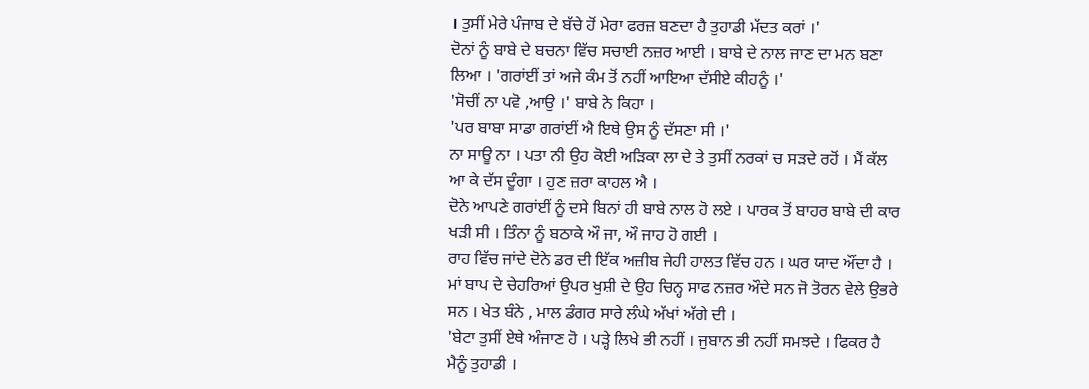। ਤੁਸੀਂ ਮੇਰੇ ਪੰਜਾਬ ਦੇ ਬੱਚੇ ਹੋਂ ਮੇਰਾ ਫਰਜ਼ ਬਣਦਾ ਹੈ ਤੁਹਾਡੀ ਮੱਦਤ ਕਰਾਂ ।'
ਦੋਨਾਂ ਨੂੰ ਬਾਬੇ ਦੇ ਬਚਨਾ ਵਿੱਚ ਸਚਾਈ ਨਜ਼ਰ ਆਈ । ਬਾਬੇ ਦੇ ਨਾਲ ਜਾਣ ਦਾ ਮਨ ਬਣਾ ਲਿਆ । 'ਗਰਾਂਈਂ ਤਾਂ ਅਜੇ ਕੰਮ ਤੋਂ ਨਹੀਂ ਆਇਆ ਦੱਸੀਏ ਕੀਹਨੂੰ ।'
'ਸੋਚੀਂ ਨਾ ਪਵੋ ,ਆਉ ।' ਬਾਬੇ ਨੇ ਕਿਹਾ ।
'ਪਰ ਬਾਬਾ ਸਾਡਾ ਗਰਾਂਈਂ ਐ ਇਥੇ ਉਸ ਨੂੰ ਦੱਸਣਾ ਸੀ ।'
ਨਾ ਸਾਊ ਨਾ । ਪਤਾ ਨੀ ਉਹ ਕੋਈ ਅੜਿਕਾ ਲਾ ਦੇ ਤੇ ਤੁਸੀਂ ਨਰਕਾਂ ਚ ਸੜਦੇ ਰਹੋਂ । ਮੈਂ ਕੱਲ ਆ ਕੇ ਦੱਸ ਦੂੰਗਾ । ਹੁਣ ਜ਼ਰਾ ਕਾਹਲ ਐ ।
ਦੋਨੇ ਆਪਣੇ ਗਰਾਂਈਂ ਨੂੰ ਦਸੇ ਬਿਨਾਂ ਹੀ ਬਾਬੇ ਨਾਲ ਹੋ ਲਏ । ਪਾਰਕ ਤੋਂ ਬਾਹਰ ਬਾਬੇ ਦੀ ਕਾਰ ਖੜੀ ਸੀ । ਤਿੰਨਾ ਨੂੰ ਬਠਾਕੇ ਔ ਜਾ, ਔ ਜਾਹ ਹੋ ਗਈ ।
ਰਾਹ ਵਿੱਚ ਜਾਂਦੇ ਦੋਨੇ ਡਰ ਦੀ ਇੱਕ ਅਜ਼ੀਬ ਜੇਹੀ ਹਾਲਤ ਵਿੱਚ ਹਨ । ਘਰ ਯਾਦ ਔਂਦਾ ਹੈ । ਮਾਂ ਬਾਪ ਦੇ ਚੇਹਰਿਆਂ ਉਪਰ ਖੁਸ਼ੀ ਦੇ ਉਹ ਚਿਨ੍ਹ ਸਾਫ ਨਜ਼ਰ ਔਦੇ ਸਨ ਜੋ ਤੋਰਨ ਵੇਲੇ ਉਭਰੇ ਸਨ । ਖੇਤ ਬੰਨੇ , ਮਾਲ ਡੰਗਰ ਸਾਰੇ ਲੰਘੇ ਅੱਖਾਂ ਅੱਗੇ ਦੀ ।
'ਬੇਟਾ ਤੁਸੀਂ ਏਥੇ ਅੰਜਾਣ ਹੋ । ਪੜ੍ਹੇ ਲਿਖੇ ਭੀ ਨਹੀਂ । ਜੁਬਾਨ ਭੀ ਨਹੀਂ ਸਮਝਦੇ । ਫਿਕਰ ਹੈ ਮੈਨੂੰ ਤੁਹਾਡੀ ।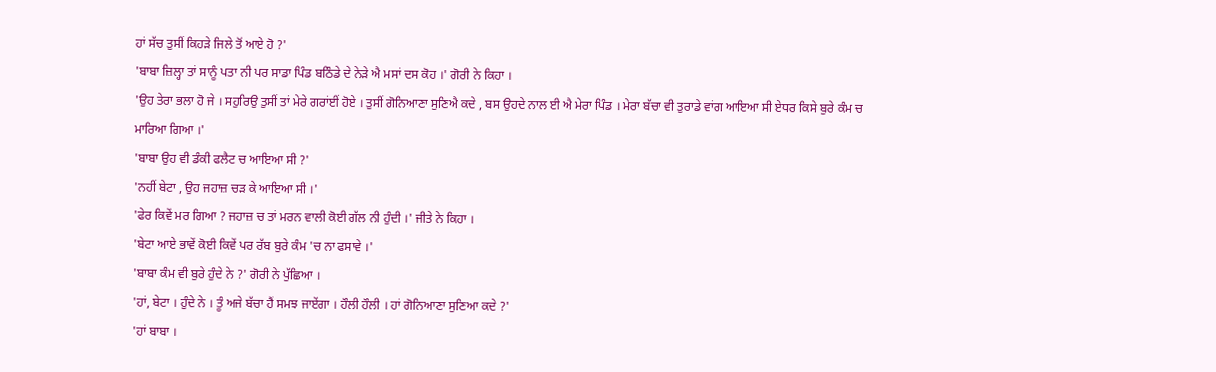ਹਾਂ ਸੱਚ ਤੁਸੀਂ ਕਿਹੜੇ ਜਿਲੇ ਤੋਂ ਆਏ ਹੋ ?'
'ਬਾਬਾ ਜ਼ਿਲ੍ਹਾ ਤਾਂ ਸਾਨੂੰ ਪਤਾ ਨੀ ਪਰ ਸਾਡਾ ਪਿੰਡ ਬਠਿੰਡੇ ਦੇ ਨੇੜੇ ਐ ਮਸਾਂ ਦਸ ਕੋਹ ।' ਗੋਰੀ ਨੇ ਕਿਹਾ ।
'ਉਹ ਤੇਰਾ ਭਲਾ ਹੋ ਜੇ । ਸਹੁਰਿਉ ਤੁਸੀਂ ਤਾਂ ਮੇਰੇ ਗਰਾਂਈਂ ਹੋਏ । ਤੁਸੀਂ ਗੋਨਿਆਣਾ ਸੁਣਿਐ ਕਦੇ , ਬਸ ਉਹਦੇ ਨਾਲ ਈ ਐ ਮੇਰਾ ਪਿੰਡ । ਮੇਰਾ ਬੱਚਾ ਵੀ ਤੁਰਾਡੇ ਵਾਂਗ ਆਇਆ ਸੀ ਏਧਰ ਕਿਸੇ ਬੁਰੇ ਕੰਮ ਚ ਮਾਰਿਆ ਗਿਆ ।'
'ਬਾਬਾ ਉਹ ਵੀ ਡੰਕੀ ਫਲੈਟ ਚ ਆਇਆ ਸੀ ?'
'ਨਹੀਂ ਬੇਟਾ , ਉਹ ਜਹਾਜ਼ ਚੜ ਕੇ ਆਇਆ ਸੀ ।'
'ਫੇਰ ਕਿਵੇਂ ਮਰ ਗਿਆ ? ਜਹਾਜ਼ ਚ ਤਾਂ ਮਰਨ ਵਾਲੀ ਕੋਈ ਗੱਲ ਨੀ ਹੁੰਦੀ ।' ਜੀਤੇ ਨੇ ਕਿਹਾ ।
'ਬੇਟਾ ਆਏ ਭਾਵੇਂ ਕੋਈ ਕਿਵੇਂ ਪਰ ਰੱਬ ਬੁਰੇ ਕੰਮ 'ਚ ਨਾ ਫਸਾਵੇ ।'
'ਬਾਬਾ ਕੰਮ ਵੀ ਬੁਰੇ ਹੁੰਦੇ ਨੇ ?' ਗੋਰੀ ਨੇ ਪੁੱਛਿਆ ।
'ਹਾਂ, ਬੇਟਾ । ਹੁੰਦੇ ਨੇ । ਤੂੰ ਅਜੇ ਬੱਚਾ ਹੈਂ ਸਮਝ ਜਾਏਂਗਾ । ਹੌਲੀ ਹੌਲੀ । ਹਾਂ ਗੋਨਿਆਣਾ ਸੁਣਿਆ ਕਦੇ ?'
'ਹਾਂ ਬਾਬਾ ।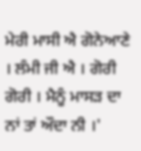ਮੇਰੀ ਮਾਸੀ ਐ ਗੋਨੇਆਣੇ । ਲੰਮੀ ਜੀ ਐ । ਗੋਰੀ ਗੋਰੀ । ਮੈਨੂੰ ਮਾਸੜ ਦਾ ਨਾਂ ਤਾਂ ਔਦਾ ਨੀ ।'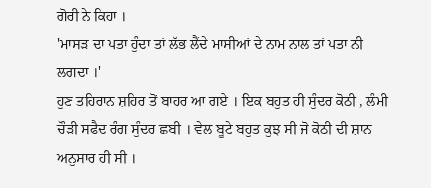ਗੋਰੀ ਨੇ ਕਿਹਾ ।
'ਮਾਸੜ ਦਾ ਪਤਾ ਹੁੰਦਾ ਤਾਂ ਲੱਭ ਲੈਂਦੇ ਮਾਸੀਆਂ ਦੇ ਨਾਮ ਨਾਲ ਤਾਂ ਪਤਾ ਨੀ ਲਗਦਾ ।'
ਹੁਣ ਤਹਿਰਾਨ ਸ਼ਹਿਰ ਤੋਂ ਬਾਹਰ ਆ ਗਏ । ਇਕ ਬਹੁਤ ਹੀ ਸੁੰਦਰ ਕੋਠੀ , ਲੰਮੀ ਚੌੜੀ ਸਫੈਦ ਰੰਗ ਸੁੰਦਰ ਛਬੀ । ਵੇਲ ਬੂਟੇ ਬਹੁਤ ਕੁਝ ਸੀ ਜੋ ਕੋਠੀ ਦੀ ਸ਼ਾਨ ਅਨੁਸਾਰ ਹੀ ਸੀ ।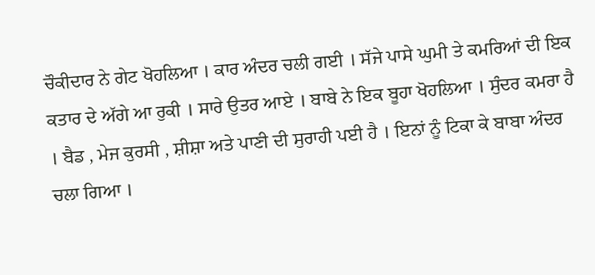ਚੌਕੀਦਾਰ ਨੇ ਗੇਟ ਖੋਹਲਿਆ । ਕਾਰ ਅੰਦਰ ਚਲੀ ਗਈ । ਸੱਜੇ ਪਾਸੇ ਘੁਮੀ ਤੇ ਕਮਰਿਆਂ ਦੀ ਇਕ ਕਤਾਰ ਦੇ ਅੱਗੇ ਆ ਰੁਕੀ । ਸਾਰੇ ਉਤਰ ਆਏ । ਬਾਬੇ ਨੇ ਇਕ ਬੂਹਾ ਖੋਹਲਿਆ । ਸੁੰਦਰ ਕਮਰਾ ਹੈ । ਬੈਡ , ਮੇਜ ਕੁਰਸੀ , ਸ਼ੀਸ਼ਾ ਅਤੇ ਪਾਣੀ ਦੀ ਸੁਰਾਹੀ ਪਈ ਹੈ । ਇਨਾਂ ਨੂੰ ਟਿਕਾ ਕੇ ਬਾਬਾ ਅੰਦਰ ਚਲਾ ਗਿਆ ।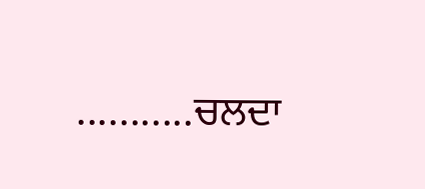...........ਚਲਦਾ